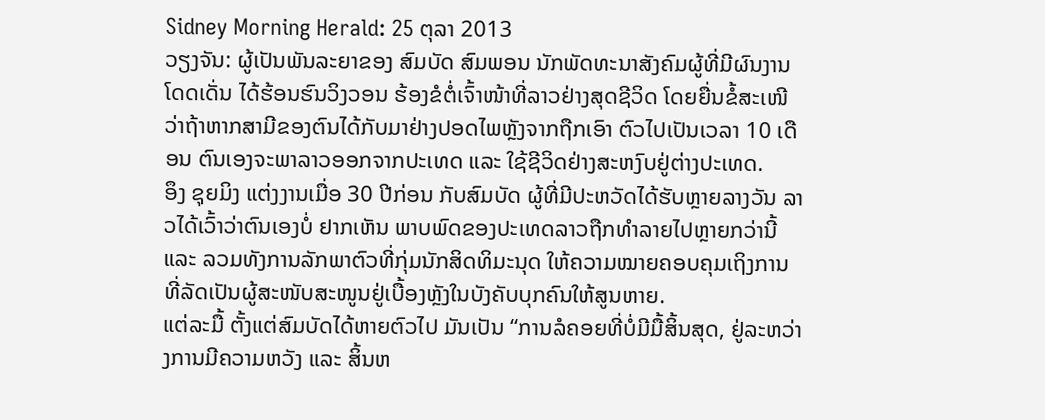Sidney Morning Herald: 25 ຕຸລາ 2013
ວຽງຈັນ: ຜູ້ເປັນພັນລະຍາຂອງ ສົມບັດ ສົມພອນ ນັກພັດທະນາສັງຄົມຜູ້ທີ່ມີຜົນງານໂດດເດັ່ນ ໄດ້ຮ້ອນຮົນວິງວອນ ຮ້ອງຂໍຕໍ່ເຈົ້າໜ້າທີ່ລາວຢ່າງສຸດຊີວິດ ໂດຍຍື່ນຂໍ້ສະເໜີວ່າຖ້າຫາກສາມີຂອງຕົນໄດ້ກັບມາຢ່າງປອດໄພຫຼັງຈາກຖືກເອົາ ຕົວໄປເປັນເວລາ 10 ເດືອນ ຕົນເອງຈະພາລາວອອກຈາກປະເທດ ແລະ ໃຊ້ຊີວິດຢ່າງສະຫງົບຢູ່ຕ່າງປະເທດ.
ອຶງ ຊຸຍມິງ ແຕ່ງງານເມື່ອ 30 ປີກ່ອນ ກັບສົມບັດ ຜູ້ທີ່ມີປະຫວັດໄດ້ຮັບຫຼາຍລາງວັນ ລາວໄດ້ເວົ້າວ່າຕົນເອງບໍ່ ຢາກເຫັນ ພາບພົດຂອງປະເທດລາວຖືກທຳລາຍໄປຫຼາຍກວ່ານີ້ ແລະ ລວມທັງການລັກພາຕົວທີ່ກຸ່ມນັກສິດທິມະນຸດ ໃຫ້ຄວາມໝາຍຄອບຄຸມເຖິງການທີ່ລັດເປັນຜູ້ສະໜັບສະໜູນຢູ່ເບື້ອງຫຼັງໃນບັງຄັບບຸກຄົນໃຫ້ສູນຫາຍ.
ແຕ່ລະມື້ ຕັ້ງແຕ່ສົມບັດໄດ້ຫາຍຕົວໄປ ມັນເປັນ “ການລໍຄອຍທີ່ບໍ່ມີມື້ສິ້ນສຸດ, ຢູ່ລະຫວ່າງການມີຄວາມຫວັງ ແລະ ສິ້ນຫ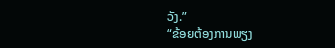ວັງ.”
“ຂ້ອຍຕ້ອງການພຽງ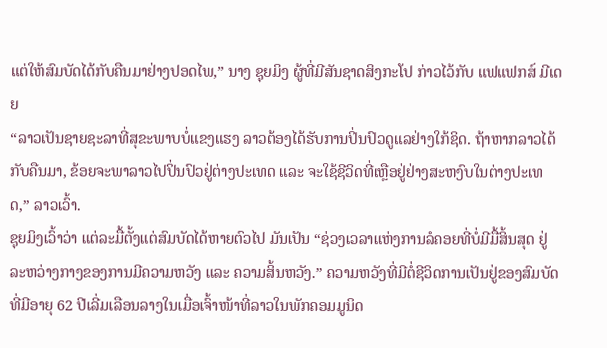ແຕ່ໃຫ້ສົມບັດໄດ້ກັບຄືນມາຢ່າງປອດໄພ,” ນາງ ຊຸຍມິງ ຜູ້ທີ່ມີສັນຊາດສິງກະໂປ ກ່າວໄວ້ກັບ ແຟແຟກສ໌ ມີເດຍ
“ລາວເປັນຊາຍຊະລາທີ່ສຸຂະພາບບໍ່ແຂງແຮງ ລາວຕ້ອງໄດ້ຮັບການປິ່ນປົວດູແລຢ່າງໃກ້ຊິດ. ຖ້າຫາກລາວໄດ້ກັບຄືນມາ, ຂ້ອຍຈະພາລາວໄປປິ່ນປົວຢູ່ຕ່າງປະເທດ ແລະ ຈະໃຊ້ຊີວິດທີ່ເຫຼືອຢູ່ຢ່າງສະຫງົບໃນຕ່າງປະເທດ,” ລາວເວົ້າ.
ຊຸຍມິງເວົ້າວ່າ ແຕ່ລະມື້ຕັ້ງແຕ່ສົມບັດໄດ້ຫາຍຕົວໄປ ມັນເປັນ “ຊ່ວງເວລາແຫ່ງການລໍຄອຍທີ່ບໍ່ມີມື້ສິ້ນສຸດ ຢູ່ລະຫວ່າງກາງຂອງການມີຄວາມຫວັງ ແລະ ຄວາມສິ້ນຫວັງ.” ຄວາມຫວັງທີ່ມີຕໍ່ຊີວິດການເປັນຢູ່ຂອງສົມບັດທີ່ມີອາຍຸ 62 ປີເລີ່ມເລືອນລາງໃນເມື່ອເຈົ້າໜ້າທີ່ລາວໃນພັກຄອມມູນິດ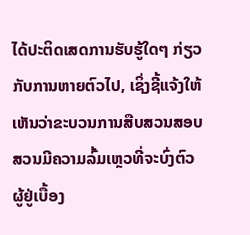ໄດ້ປະຕິດເສດການຮັບຮູ້ໃດໆ ກ່ຽວກັບການຫາຍຕົວໄປ, ເຊິ່ງຊີ້ແຈ້ງໃຫ້ເຫັນວ່າຂະບວນການສືບສວນສອບສວນມີຄວາມລົ້ມເຫຼວທີ່ຈະບົ່ງຕົວຜູ້ຢູ່ເບື້ອງ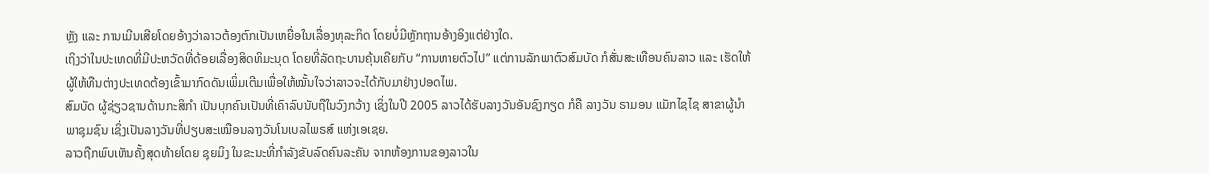ຫຼັງ ແລະ ການເມີນເສີຍໂດຍອ້າງວ່າລາວຕ້ອງຕົກເປັນເຫຍື່ອໃນເລື່ອງທຸລະກິດ ໂດຍບໍ່ມີຫຼັກຖານອ້າງອິງແຕ່ຢ່າງໃດ.
ເຖິງວ່າໃນປະເທດທີ່ມີປະຫວັດທີ່ດ້ອຍເລື່ອງສິດທິມະນຸດ ໂດຍທີ່ລັດຖະບານຄຸ້ນເຄີຍກັບ “ການຫາຍຕົວໄປ” ແຕ່ການລັກພາຕົວສົມບັດ ກໍສັ່ນສະເທືອນຄົນລາວ ແລະ ເຮັດໃຫ້ຜູ້ໃຫ້ທືນຕ່າງປະເທດຕ້ອງເຂົ້າມາກົດດັນເພິ່ມເຕີມເພື່ອໃຫ້ໝັ້ນໃຈວ່າລາວຈະໄດ້ກັບມາຢ່າງປອດໄພ.
ສົມບັດ ຜູ້ຊ່ຽວຊານດ້ານກະສິກຳ ເປັນບຸກຄົນເປັນທີ່ເຄົາລົບນັບຖືໃນວົງກວ້າງ ເຊິ່ງໃນປີ 2005 ລາວໄດ້ຮັບລາງວັນອັນຊົງກຽດ ກໍຄື ລາງວັນ ຣາມອນ ແມັກໄຊໄຊ ສາຂາຜູ້ນຳພາຊຸມຊົນ ເຊິ່ງເປັນລາງວັນທີ່ປຽບສະເໝືອນລາງວັນໂນເບລໄພຣສ໌ ແຫ່ງເອເຊຍ.
ລາວຖືກພົບເຫັນຄັ້ງສຸດທ້າຍໂດຍ ຊຸຍມິງ ໃນຂະນະທີ່ກຳລັງຂັບລົດຄົນລະຄັນ ຈາກຫ້ອງການຂອງລາວໃນ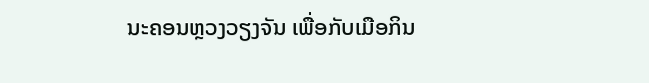ນະຄອນຫຼວງວຽງຈັນ ເພື່ອກັບເມືອກິນ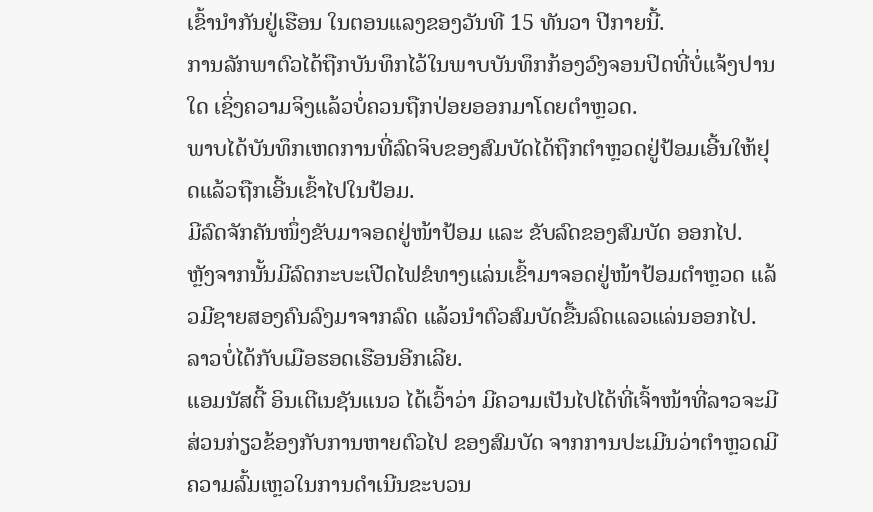ເຂົ້ານຳກັນຢູ່ເຮືອນ ໃນຕອນແລງຂອງວັນທີ 15 ທັນວາ ປີກາຍນີ້.
ການລັກພາຕົວໄດ້ຖືກບັນທຶກໄວ້ໃນພາບບັນທຶກກ້ອງວົງຈອນປິດທີ່ບໍ່ແຈ້ງປານໃດ ເຊິ່ງຄວາມຈິງແລ້ວບໍ່ຄວນຖືກປ່ອຍອອກມາໂດຍຕຳຫຼວດ.
ພາບໄດ້ບັນທຶກເຫດການທີ່ລົດຈິບຂອງສົມບັດໄດ້ຖືກຕຳຫຼວດຢູ່ປ້ອມເອີ້ນໃຫ້ຢຸດແລ້ວຖືກເອີ້ນເຂົ້າໄປໃນປ້ອມ.
ມີລົດຈັກຄັນໜຶ່ງຂັບມາຈອດຢູ່ໜ້າປ້ອມ ແລະ ຂັບລົດຂອງສົມບັດ ອອກໄປ.
ຫຼັງຈາກນັ້ນມີລົດກະບະເປີດໄຟຂໍທາງແລ່ນເຂົ້າມາຈອດຢູ່ໜ້າປ້ອມຕຳຫຼວດ ແລ້ວມີຊາຍສອງຄົນລົງມາຈາກລົດ ແລ້ວນຳຕົວສົມບັດຂື້ນລົດແລວແລ່ນອອກໄປ.
ລາວບໍ່ໄດ້ກັບເມືອຮອດເຮືອນອີກເລີຍ.
ແອມນັສຕີ້ ອິນເຕີເນຊັນແນວ ໄດ້ເວົ້າວ່າ ມີຄວາມເປັນໄປໄດ້ທີ່ເຈົ້າໜ້າທີ່ລາວຈະມີສ່ວນກ່ຽວຂ້ອງກັບການຫາຍຕົວໄປ ຂອງສົມບັດ ຈາກການປະເມີນວ່າຕຳຫຼວດມີຄວາມລົ້ມເຫຼວໃນການດຳເນີນຂະບວນ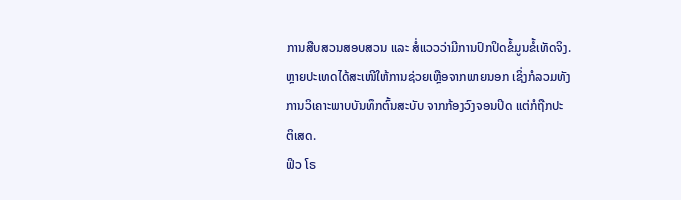ການສືບສວນສອບສວນ ແລະ ສໍ່ແວວວ່າມີການປົກປິດຂໍ້ມູນຂໍ້ເທັດຈິງ.
ຫຼາຍປະເທດໄດ້ສະເໜີໃຫ້ການຊ່ວຍເຫຼືອຈາກພາຍນອກ ເຊິ່ງກໍລວມທັງການວິເຄາະພາບບັນທຶກຕົ້ນສະບັບ ຈາກກ້ອງວົງຈອນປິດ ແຕ່ກໍຖືກປະຕິເສດ.
ຟິວ ໂຣ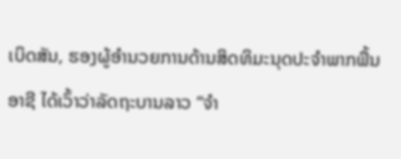ເບິດສັນ, ຮອງຜູ້ອຳນວຍການດ້ານສິດທິມະນຸດປະຈຳພາກພື້ນອາຊີ ໄດ້ເວົ້າວ່າລັດຖະບານລາວ “ຈຳ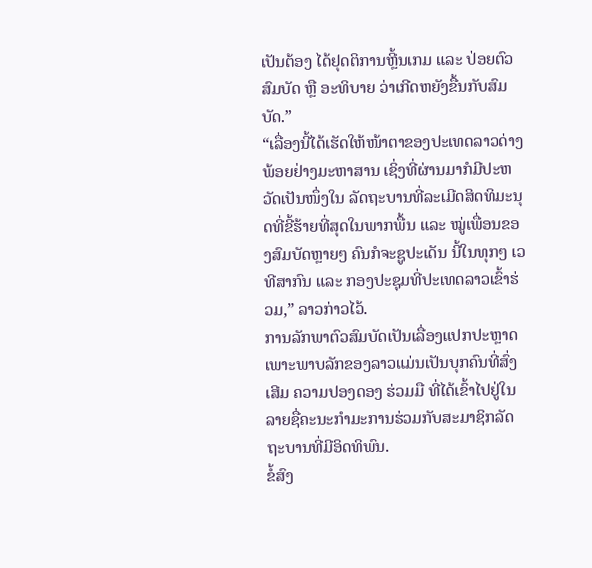ເປັນຕ້ອງ ໄດ້ຢຸດຕິການຫຼີ້ນເກມ ແລະ ປ່ອຍຕົວສົມບັດ ຫຼື ອະທິບາຍ ວ່າເກີດຫຍັງຂື້ນກັບສົມບັດ.”
“ເລື່ອງນີ້ໄດ້ເຮັດໃຫ້ໜ້າຕາຂອງປະເທດລາວດ່າງພ້ອຍຢ່າງມະຫາສານ ເຊິ່ງທີ່ຜ່ານມາກໍມີປະຫວັດເປັນໜຶ່ງໃນ ລັດຖະບານທີ່ລະເມີດສິດທິມະນຸດທີ່ຂີ້ຮ້າຍທີ່ສຸດໃນພາກພື້ນ ແລະ ໝູ່ເພື່ອນຂອງສົມບັດຫຼາຍໆ ຄົນກໍຈະຊູປະເດັນ ນີ້ໃນທຸກໆ ເວທີສາກົນ ແລະ ກອງປະຊຸມທີ່ປະເທດລາວເຂົ້າຮ່ວມ,” ລາວກ່າວໄວ້.
ການລັກພາຕົວສົມບັດເປັນເລື່ອງແປກປະຫຼາດ ເພາະພາບລັກຂອງລາວແມ່ນເປັນບຸກຄົນທີ່ສົ່ງເສີມ ຄວາມປອງດອງ ຮ່ວມມື ທີ່ໄດ້ເຂົ້າໄປຢູ່ໃນລາຍຊື່ຄະນະກຳມະການຮ່ວມກັບສະມາຊິກລັດຖະບານທີ່ມີອິດທິພົນ.
ຂໍ້ສົງ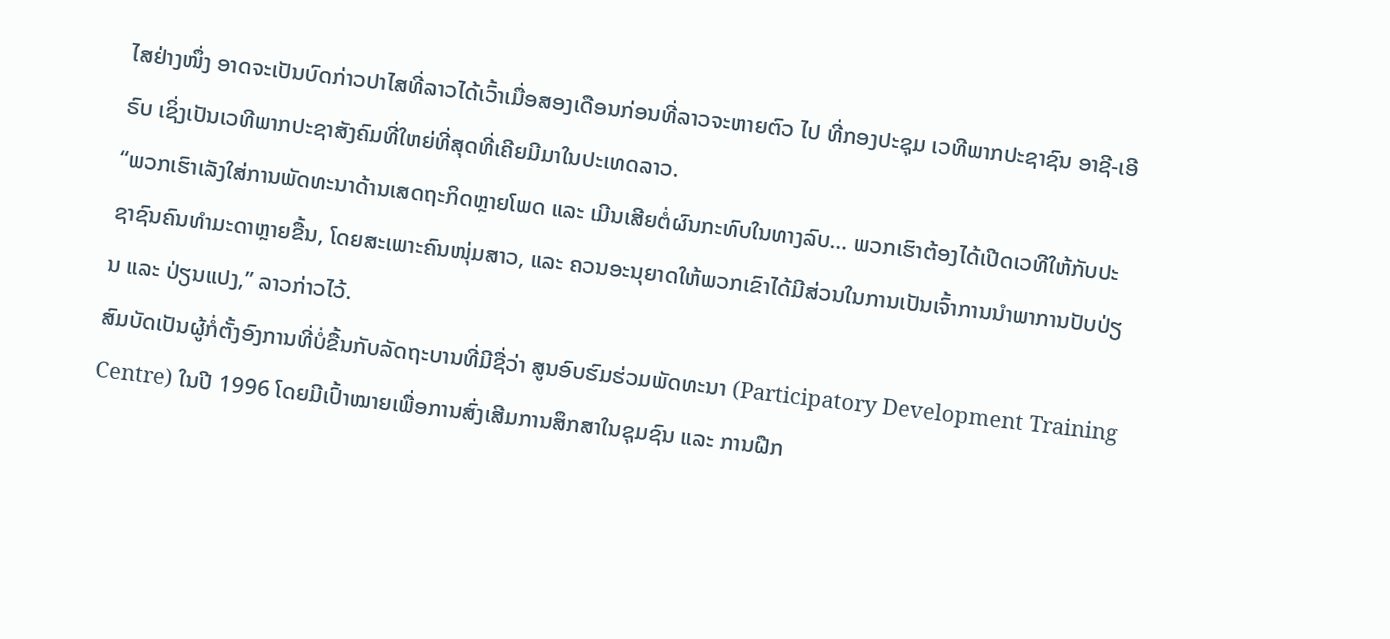ໄສຢ່າງໜຶ່ງ ອາດຈະເປັນບົດກ່າວປາໄສທີ່ລາວໄດ້ເວົ້າເມື່ອສອງເດືອນກ່ອນທີ່ລາວຈະຫາຍຕົວ ໄປ ທີ່ກອງປະຊຸມ ເວທີພາກປະຊາຊົນ ອາຊີ-ເອີຣົບ ເຊິ່ງເປັນເວທີພາກປະຊາສັງຄົມທີ່ໃຫຍ່ທີ່ສຸດທີ່ເຄີຍມີມາໃນປະເທດລາວ.
“ພວກເຮົາເລັງໃສ່ການພັດທະນາດ້ານເສດຖະກິດຫຼາຍໂພດ ແລະ ເມີນເສີຍຕໍ່ຜົນກະທົບໃນທາງລົບ… ພວກເຮົາຕ້ອງໄດ້ເປີດເວທີໃຫ້ກັບປະຊາຊົນຄົນທຳມະດາຫຼາຍຂື້ນ, ໂດຍສະເພາະຄົນໜຸ່ມສາວ, ແລະ ຄວນອະນຸຍາດໃຫ້ພວກເຂົາໄດ້ມີສ່ວນໃນການເປັນເຈົ້າການນຳພາການປັບປ່ຽນ ແລະ ປ່ຽນແປງ,” ລາວກ່າວໄວ້.
ສົມບັດເປັນຜູ້ກໍ່ຕັ້ງອົງການທີ່ບໍ່ຂື້ນກັບລັດຖະບານທີ່ມີຊື່ວ່າ ສູນອົບຮົມຮ່ວມພັດທະນາ (Participatory Development Training Centre) ໃນປີ 1996 ໂດຍມີເປົ້າໝາຍເພື່ອການສົ່ງເສີມການສຶກສາໃນຊຸມຊົນ ແລະ ການຝືກ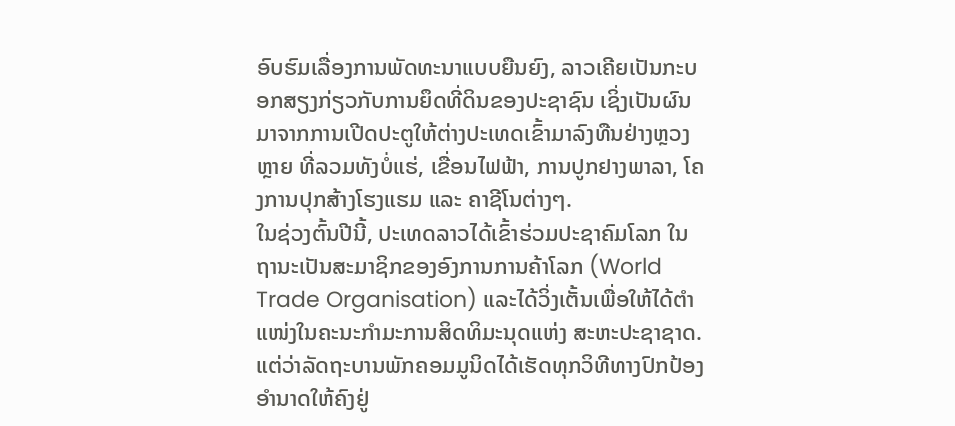ອົບຮົມເລື່ອງການພັດທະນາແບບຍືນຍົງ, ລາວເຄີຍເປັນກະບອກສຽງກ່ຽວກັບການຍຶດທີ່ດິນຂອງປະຊາຊົນ ເຊິ່ງເປັນຜົນມາຈາກການເປີດປະຕູໃຫ້ຕ່າງປະເທດເຂົ້າມາລົງທືນຢ່າງຫຼວງຫຼາຍ ທີ່ລວມທັງບໍ່ແຮ່, ເຂື່ອນໄຟຟ້າ, ການປູກຢາງພາລາ, ໂຄງການປຸກສ້າງໂຮງແຮມ ແລະ ຄາຊີໂນຕ່າງໆ.
ໃນຊ່ວງຕົ້ນປີນີ້, ປະເທດລາວໄດ້ເຂົ້າຮ່ວມປະຊາຄົມໂລກ ໃນຖານະເປັນສະມາຊິກຂອງອົງການການຄ້າໂລກ (World Trade Organisation) ແລະໄດ້ວິ່ງເຕັ້ນເພື່ອໃຫ້ໄດ້ຕຳແໜ່ງໃນຄະນະກຳມະການສິດທິມະນຸດແຫ່ງ ສະຫະປະຊາຊາດ.
ແຕ່ວ່າລັດຖະບານພັກຄອມມູນິດໄດ້ເຮັດທຸກວິທີທາງປົກປ້ອງອຳນາດໃຫ້ຄົງຢູ່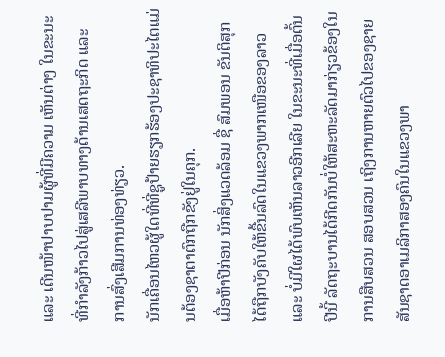ແລະ ເດີນໜ້າປາບປາມຜູ້ທີ່ມີຄວາມ ເຫັນຕ່າງ ໃນຂະນະທີ່ກຳລັງກ້າວໄປສູ່ເສລີພາບທາງດ້ານເສດຖະກິດ ແລະ ການສົ່ງເສີມການທ່ອງທ່ຽວ.
ນັກເຄື່ອນໄຫວຜູ້ໃດທີ່ທີ່ຊູປ້າຍຮຽກຮ້ອງປະຊາທິປະໄຕແມ່ນຕ້ອງຊາຕາຕົກຖືກຂັງຢູ່ໃນຄຸກ.
ເມື່ອຫ້າປີກ່ອນ ນັກສິ່ງແວດລ້ອມ ຊື່ ສົມພອນ ຂັນຕິສຸກ ໄດ້ຖືກບັງຄັບໃຫ້ຂື້ນລົດໃນແຂວງພາກເໜືອຂອງລາວ ແລະ ບໍ່ມີໃຜໄດ້ພົບເຫັນລາວອີກເລີຍ ໃນຂະນະທີ່ເມື່ອຕົ້ນປີນີ້ ລັດຖະບານໄດ້ກີດກັນບໍ່ໃຫ້ສະຫະລັດມາກ່ຽວຂ້ອງໃນ ການສືບສວນ ສອບສວນ ເຖິງການຫາຍຕົວໄປຂອງຊາຍສັນຊາດອາເມລິກາສອງຄົນໃນແຂວງພາ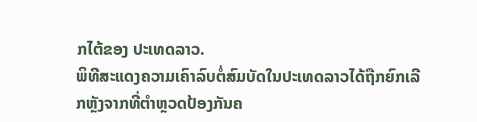ກໄຕ້ຂອງ ປະເທດລາວ.
ພິທີສະແດງຄວາມເຄົາລົບຕໍ່ສົມບັດໃນປະເທດລາວໄດ້ຖືກຍົກເລີກຫຼັງຈາກທີ່ຕຳຫຼວດປ້ອງກັນຄ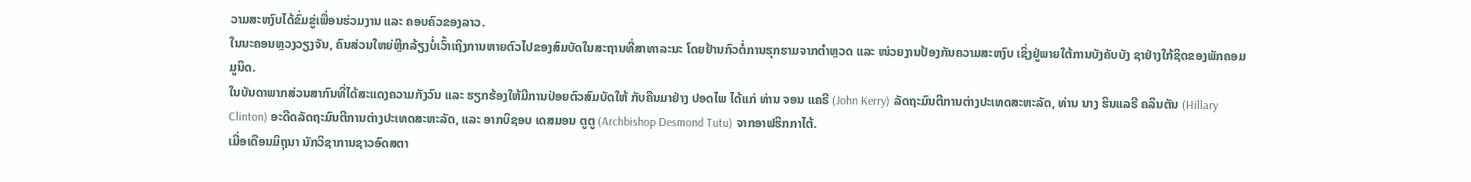ວາມສະຫງົບໄດ້ຂົ່ມຂູ່ເພື່ອນຮ່ວມງານ ແລະ ຄອບຄົວຂອງລາວ.
ໃນນະຄອນຫຼວງວຽງຈັນ, ຄົນສ່ວນໃຫຍ່ຫຼີກລ້ຽງບໍ່ເວົ້າເຖິງການຫາຍຕົວໄປຂອງສົມບັດໃນສະຖານທີ່ສາທາລະນະ ໂດຍຢ້ານກົວຕໍ່ການຮຸກຮາມຈາກຕຳຫຼວດ ແລະ ໜ່ວຍງານປ້ອງກັນຄວາມສະຫງົບ ເຊິ່ງຢູ່ພາຍໃຕ້ການບັງຄັບບັງ ຊາຢ່າງໃກ້ຊິດຂອງພັກຄອມມູນິດ.
ໃນບັນດາພາກສ່ວນສາກົນທີ່ໄດ້ສະແດງຄວາມກັງວົນ ແລະ ຮຽກຮ້ອງໃຫ້ມີການປ່ອຍຕົວສົມບັດໃຫ້ ກັບຄືນມາຢ່າງ ປອດໄພ ໄດ້ແກ່ ທ່ານ ຈອນ ແຄຣີ (John Kerry) ລັດຖະມົນຕີການຕ່າງປະເທດສະຫະລັດ, ທ່ານ ນາງ ຮິນແລຣີ ຄລິນຕັນ (Hillary Clinton) ອະດີດລັດຖະມົນຕີການຕ່າງປະເທດສະຫະລັດ, ແລະ ອາກບິຊອບ ເດສມອນ ຕູຕູ (Archbishop Desmond Tutu) ຈາກອາຟຮິກກາໄຕ້.
ເມື່ອເດືອນມິຖຸນາ ນັກວິຊາການຊາວອົດສຕາ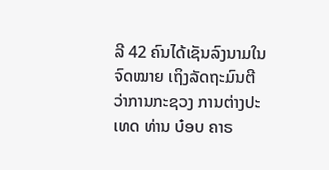ລີ 42 ຄົນໄດ້ເຊັນລົງນາມໃນຈົດໝາຍ ເຖິງລັດຖະມົນຕີວ່າການກະຊວງ ການຕ່າງປະເທດ ທ່ານ ບ໋ອບ ຄາຣ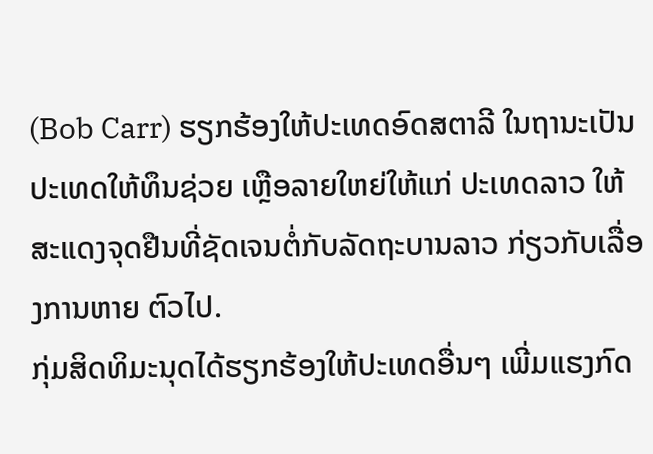(Bob Carr) ຮຽກຮ້ອງໃຫ້ປະເທດອົດສຕາລີ ໃນຖານະເປັນປະເທດໃຫ້ທຶນຊ່ວຍ ເຫຼືອລາຍໃຫຍ່ໃຫ້ແກ່ ປະເທດລາວ ໃຫ້ສະແດງຈຸດຢືນທີ່ຊັດເຈນຕໍ່ກັບລັດຖະບານລາວ ກ່ຽວກັບເລື່ອງການຫາຍ ຕົວໄປ.
ກຸ່ມສິດທິມະນຸດໄດ້ຮຽກຮ້ອງໃຫ້ປະເທດອື່ນໆ ເພີ່ມແຮງກົດ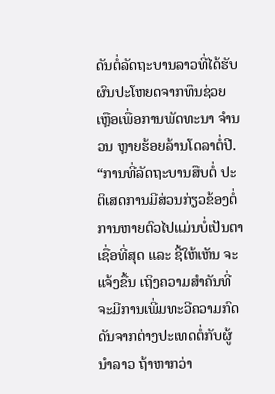ດັນຕໍ່ລັດຖະບານລາວທີ່ໄດ້ຮັບຜົນປະໂຫຍດຈາກທຶນຊ່ວຍ ເຫຼືອເພື່ອການພັດທະນາ ຈຳນວນ ຫຼາຍຮ້ອຍລ້ານໂດລາຕໍ່ປີ.
“ການທີ່ລັດຖະບານສືບຕໍ່ ປະຕິເສດການມີສ່ວນກ່ຽວຂ້ອງຕໍ່ການຫາຍຕົວໄປແມ່ນບໍ່ເປັນຕາເຊື່ອທີ່ສຸດ ແລະ ຊີ້ໃຫ້ເຫັນ ຈະແຈ້ງຂື້ນ ເຖິງຄວາມສຳຄັນທີ່ຈະມີການເພີ່ມທະວີຄວາມກົດດັນຈາກຕ່າງປະເທດຕໍ່ກັບຜູ້ນຳລາວ ຖ້າຫາກວ່າ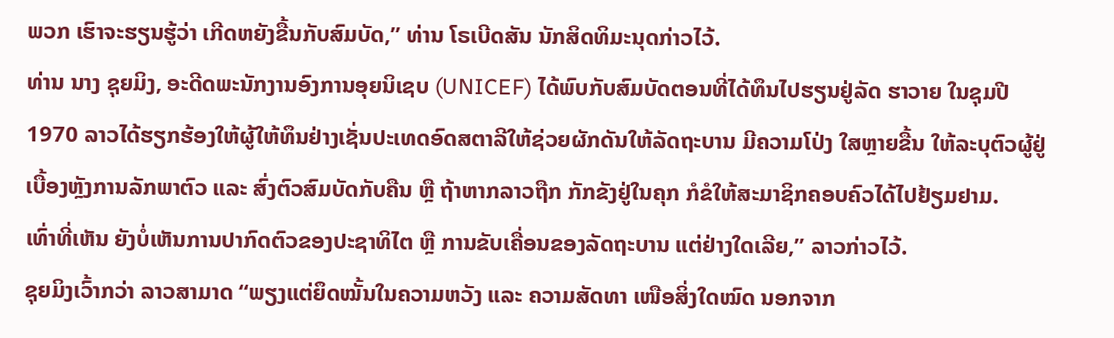ພວກ ເຮົາຈະຮຽນຮູ້ວ່າ ເກີດຫຍັງຂື້ນກັບສົມບັດ,” ທ່ານ ໂຣເບີດສັນ ນັກສິດທິມະນຸດກ່າວໄວ້.
ທ່ານ ນາງ ຊຸຍມິງ, ອະດີດພະນັກງານອົງການອຸຍນິເຊບ (UNICEF) ໄດ້ພົບກັບສົມບັດຕອນທີ່ໄດ້ທຶນໄປຮຽນຢູ່ລັດ ຮາວາຍ ໃນຊຸມປີ 1970 ລາວໄດ້ຮຽກຮ້ອງໃຫ້ຜູ້ໃຫ້ທຶນຢ່າງເຊັ່ນປະເທດອົດສຕາລີໃຫ້ຊ່ວຍຜັກດັນໃຫ້ລັດຖະບານ ມີຄວາມໂປ່ງ ໃສຫຼາຍຂື້ນ ໃຫ້ລະບຸຕົວຜູ້ຢູ່ເບື້ອງຫຼັງການລັກພາຕົວ ແລະ ສົ່ງຕົວສົມບັດກັບຄືນ ຫຼື ຖ້າຫາກລາວຖືກ ກັກຂັງຢູ່ໃນຄຸກ ກໍຂໍໃຫ້ສະມາຊິກຄອບຄົວໄດ້ໄປຢ້ຽມຢາມ.
ເທົ່າທີ່ເຫັນ ຍັງບໍ່ເຫັນການປາກົດຕົວຂອງປະຊາທິໄຕ ຫຼື ການຂັບເຄື່ອນຂອງລັດຖະບານ ແຕ່ຢ່າງໃດເລີຍ,” ລາວກ່າວໄວ້.
ຊຸຍມິງເວົ້າກວ່າ ລາວສາມາດ “ພຽງແຕ່ຍຶດໝັ້ນໃນຄວາມຫວັງ ແລະ ຄວາມສັດທາ ເໜືອສິ່ງໃດໝົດ ນອກຈາກ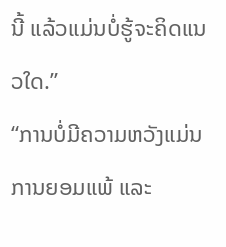ນີ້ ແລ້ວແມ່ນບໍ່ຮູ້ຈະຄິດແນວໃດ.”
“ການບໍ່ມີຄວາມຫວັງແມ່ນການຍອມແພ້ ແລະ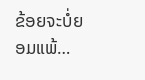ຂ້ອຍຈະບໍ່ຍອມແພ້…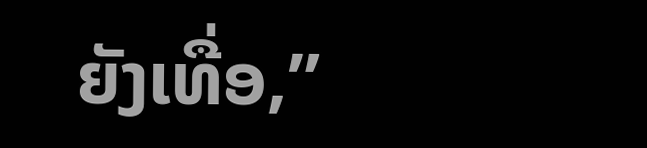ຍັງເທື່ອ,”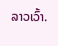ລາວເວົ້າ.